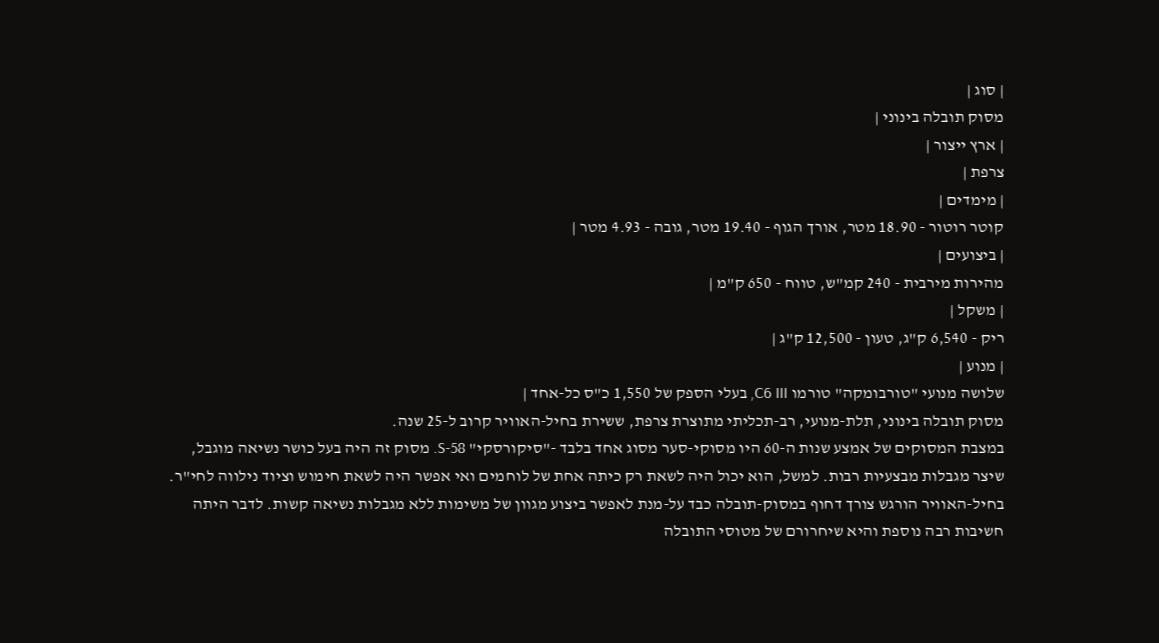| סוג |
מסוק תובלה בינוני |
| ארץ ייצור |
צרפת |
| מימדים |
קוטר רוטור - 18.90 מטר, אורך הגוף - 19.40 מטר, גובה - 4.93 מטר |
| ביצועים |
מהירות מירבית - 240 קמ"ש, טווח - 650 ק"מ |
| משקל |
ריק - 6,540 ק"ג, טעון - 12,500 ק"ג |
| מנוע |
שלושה מנועי "טורבומקה" טורמו C6 III, בעלי הספק של 1,550 כ"ס כל-אחד |
מסוק תובלה בינוני, תלת-מנועי, רב-תכליתי מתוצרת צרפת, ששירת בחיל-האוויר קרוב ל-25 שנה.
במצבת המסוקים של אמצע שנות ה-60 היו מסוקי-סער מסוג אחד בלבד -"סיקורסקי" S-58. מסוק זה היה בעל כושר נשיאה מוגבל, שיצר מגבלות מבצעיות רבות. למשל, הוא יכול היה לשאת רק כיתה אחת של לוחמים ואי אפשר היה לשאת חימוש וציוד נילווה לחי"ר. בחיל-האוויר הורגש צורך דחוף במסוק-תובלה כבד על-מנת לאפשר ביצוע מגוון של משימות ללא מגבלות נשיאה קשות. לדבר היתה חשיבות רבה נוספת והיא שיחרורם של מטוסי התובלה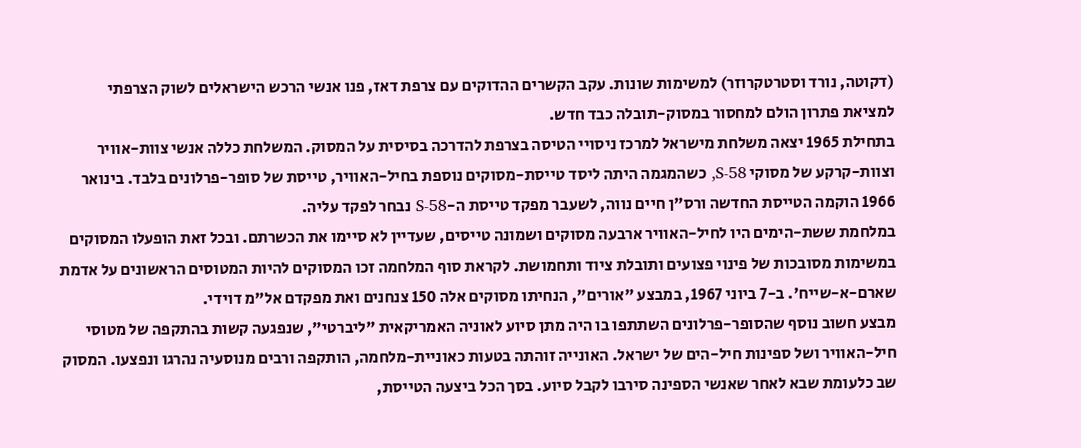(דקוטה, נורד וסטרטקרוזר) למשימות שונות. עקב הקשרים ההדוקים עם צרפת דאז, פנו אנשי הרכש הישראלים לשוק הצרפתי למציאת פתרון הולם למחסור במסוק-תובלה כבד חדש.
בתחילת 1965 יצאה משלחת מישראל למרכז ניסויי הטיסה בצרפת להדרכה בסיסית על המסוק. המשלחת כללה אנשי צוות-אוויר וצוות-קרקע של מסוקי S-58, כשהמגמה היתה ליסד טייסת-מסוקים נוספת בחיל-האוויר, טייסת של סופר-פרלונים בלבד. בינואר 1966 הוקמה הטייסת החדשה ורס"ן חיים נווה, לשעבר מפקד טייסת ה-S-58 נבחר לפקד עליה.
במלחמת ששת-הימים היו לחיל-האוויר ארבעה מסוקים ושמונה טייסים, שעדיין לא סיימו את הכשרתם. ובכל זאת הופעלו המסוקים במשימות מסובכות של פינוי פצועים ותובלת ציוד ותחמושת. לקראת סוף המלחמה זכו המסוקים להיות המטוסים הראשונים על אדמת שארם-א-שייח'. ב-7 ביוני 1967, במבצע "אורים", הנחיתו מסוקים אלה 150 צנחנים ואת מפקדם אל"מ דוידי.
מבצע חשוב נוסף שהסופר-פרלונים השתתפו בו היה מתן סיוע לאוניה האמריקאית "ליברטי", שנפגעה קשות בהתקפה של מטוסי חיל-האוויר ושל ספינות חיל-הים של ישראל. האונייה זוהתה בטעות כאוניית-מלחמה, הותקפה ורבים מנוסעיה נהרגו ונפצעו. המסוק שב כלעומת שבא לאחר שאנשי הספינה סירבו לקבל סיוע. בסך הכל ביצעה הטייסת,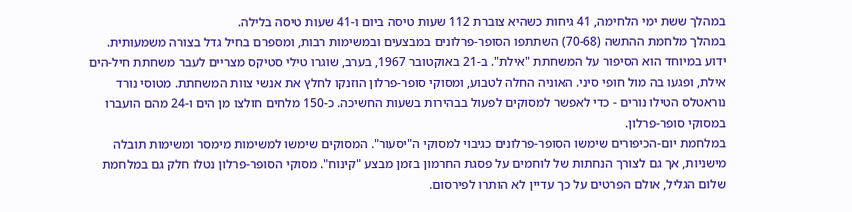במהלך ששת ימי הלחימה, 41 גיחות כשהיא צוברת 112 שעות טיסה ביום ו-41 שעות טיסה בלילה.
במהלך מלחמת ההתשה (70-68) השתתפו הסופר-פרלונים במבצעים ובמשימות רבות, ומספרם בחיל גדל בצורה משמעותית. ידוע במיוחד הוא הסיפור על המשחתת "אילת". ב-21 באוקטובר 1967, בערב, שוגרו טילי סטיקס מצריים לעבר משחתת חיל-הים אילת, ופגעו בה מול חופי סיני. האוניה החלה לטבוע, ומסוקי סופר-פרלון הוזנקו לחלץ את אנשי צוות המשחתת. מטוסי נורד נוראטלס הטילו נורים - כדי לאפשר למסוקים לפעול בבהירות בשעות החשיכה. כ-150 מלחים חולצו מן הים ו-24 מהם הועברו במסוקי סופר-פרלון.
במלחמת יום-הכיפורים שימשו הסופר-פרלונים כגיבוי למסוקי ה"יסעור". המסוקים שימשו למשימות מימסר ומשימות תובלה מישניות, אך גם לצורך הנחתות של לוחמים על פסגת החרמון בזמן מבצע "קינוח". מסוקי הסופר-פרלון נטלו חלק גם במלחמת שלום הגליל, אולם הפרטים על כך עדיין לא הותרו לפירסום.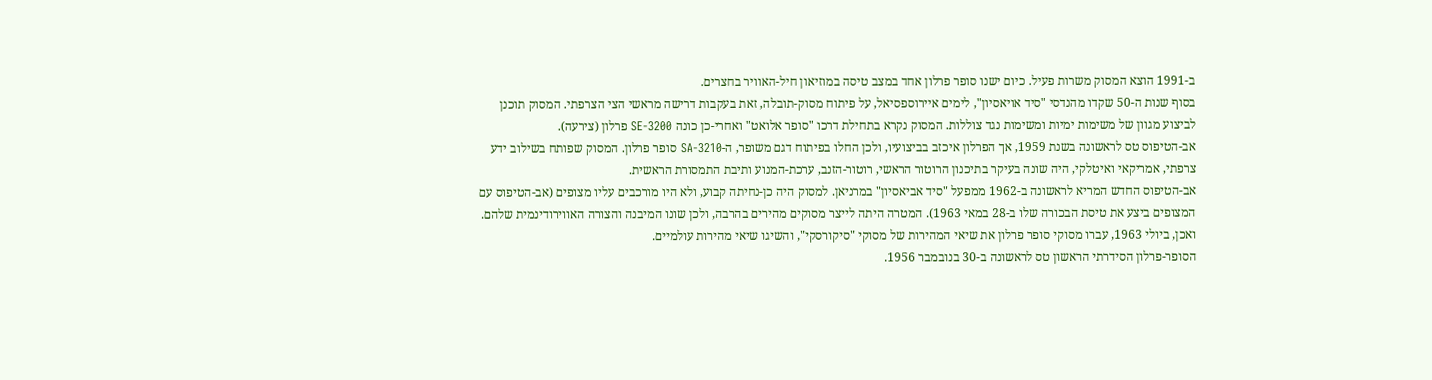ב-1991 הוצא המסוק משרות פעיל. כיום ישנו סופר פרלון אחד במצב טיסה במוזיאון חיל-האוויר בחצרים.
בסוף שנות ה-50 שקדו מהנדסי "סיד אויאסיון", לימים איירוספסיאל, על פיתוח מסוק-תובלה, זאת בעקבות דרישה מראשי הצי הצרפתי. המסוק תוכנן לביצוע מגוון של משימות ימיות ומשימות נגד צוללות. המסוק נקרא בתחילת דרכו "סופר אלואט" ואחרי-כן כונה SE-3200 פרלון (צירעה).
אב-הטיפוס טס לראשונה בשנת 1959, אך הפרלון איכזב בביצועיו, ולכן החלו בפיתוח דגם משופר, ה-SA-3210 סופר פרלון. המסוק שפותח בשילוב ידע צרפתי, אמריקאי ואיטלקי, היה שונה בעיקר בתיכנון הרוטור הראשי, רוטור-הזנב, ערכת-המנוע ותיבת התמסורת הראשית.
אב-הטיפוס החדש המריא לראשונה ב-1962 ממפעל "סיד אביאסיון" במרניאן. למסוק היה כן-נחיתה קבוע, ולא היו מורכבים עליו מצופים (אב-הטיפוס עם המצופים ביצע את טיסת הבכורה שלו ב-28 במאי 1963). המטרה היתה לייצר מסוקים מהירים בהרבה, ולכן שונו המיבנה והצורה האווירודינמית שלהם. ואכן, ביולי 1963, עברו מסוקי סופר פרלון את שיאי המהירות של מסוקי "סיקורסקי", והשיגו שיאי מהירות עולמיים.
הסופר-פרלון הסידרתי הראשון טס לראשונה ב-30 בנובמבר 1956.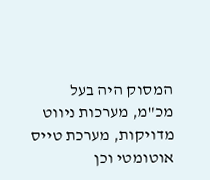המסוק היה בעל מכ"מ, מערכות ניווט מדויקות, מערכת טייס אוטומטי וכן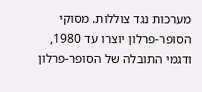מערכות נגד צוללות. מסוקי הסופר-פרלון יוצרו עד 1980, ודגמי התובלה של הסופר-פרלון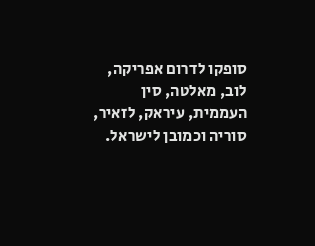סופקו לדרום אפריקה, לוב, מאלטה, סין העממית, עיראק, לזאיר, סוריה וכמובן לישראל.